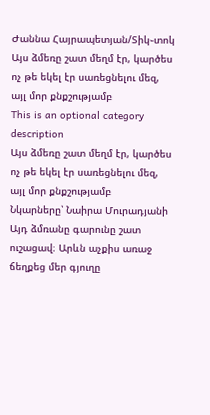Ժաննա Հայրապետյան/Տիկ֊տոկ
Այս ձմեռը շատ մեղմ էր, կարծես ոչ թե եկել էր սառեցնելու մեզ, այլ մոր քնքշությամբ
This is an optional category description
Այս ձմեռը շատ մեղմ էր, կարծես ոչ թե եկել էր սառեցնելու մեզ, այլ մոր քնքշությամբ
Նկարները՝ Նաիրա Մուրադյանի Այդ ձմռանը գարունը շատ ուշացավ։ Արևն աչքիս առաջ ճեղքեց մեր գյուղը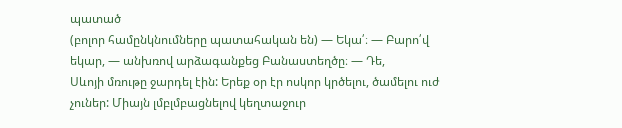պատած
(բոլոր համընկնումները պատահական են) — Եկա՛։ — Բարո՛վ եկար, — անխռով արձագանքեց Բանաստեղծը։ — Դե,
Սևոյի մռութը ջարդել էին: Երեք օր էր ոսկոր կրծելու, ծամելու ուժ չուներ: Միայն լմբլմբացնելով կեղտաջուր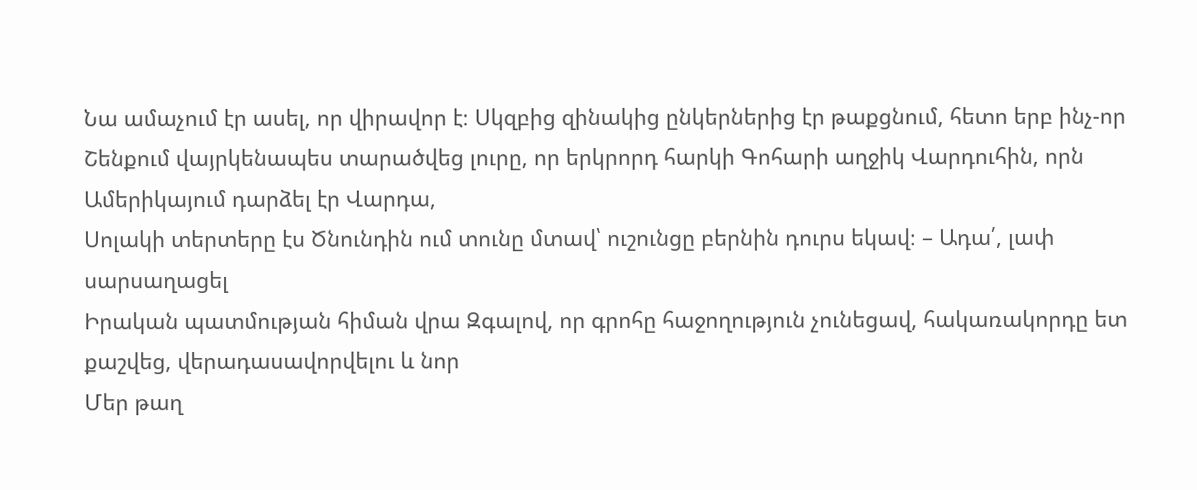Նա ամաչում էր ասել, որ վիրավոր է։ Սկզբից զինակից ընկերներից էր թաքցնում, հետո երբ ինչ-որ
Շենքում վայրկենապես տարածվեց լուրը, որ երկրորդ հարկի Գոհարի աղջիկ Վարդուհին, որն Ամերիկայում դարձել էր Վարդա,
Սոլակի տերտերը էս Ծնունդին ում տունը մտավ՝ ուշունցը բերնին դուրս եկավ։ – Ադա՛, լափ սարսաղացել
Իրական պատմության հիման վրա Զգալով, որ գրոհը հաջողություն չունեցավ, հակառակորդը ետ քաշվեց, վերադասավորվելու և նոր
Մեր թաղ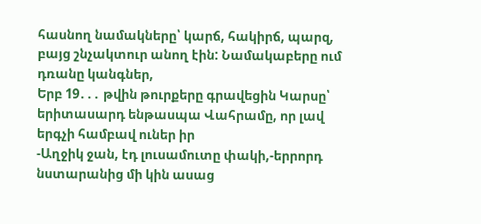հասնող նամակները՝ կարճ, հակիրճ, պարզ, բայց շնչակտուր անող էին: Նամակաբերը ում դռանը կանգներ,
Երբ 19․․․ թվին թուրքերը գրավեցին Կարսը՝ երիտասարդ ենթասպա Վահրամը, որ լավ երգչի համբավ ուներ իր
-Աղջիկ ջան, էդ լուսամուտը փակի,-երրորդ նստարանից մի կին ասաց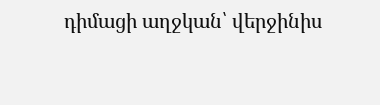դիմացի աղջկան՝ վերջինիս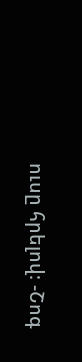ուսը հրելով։ -Շոգ